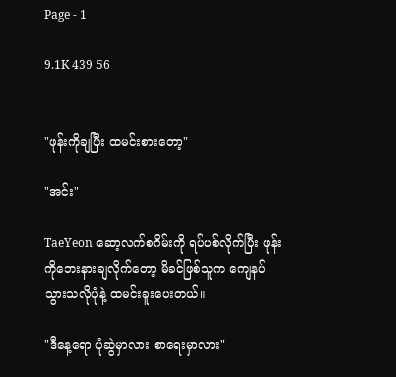Page - 1

9.1K 439 56


"ဖုန်းကိုချပြီး ထမင်းစားတော့"

"အင်း"

TaeYeon ဆော့လက်စဂိမ်းကို ရပ်ပစ်လိုက်ပြီး ဖုန်းကိုဘေးနားချလိုက်တော့ မိခင်ဖြစ်သူက ကျေနပ်သွားသလိုပုံနဲ့ ထမင်းခူးပေးတယ်။

"ဒီနေ့ရော ပုံဆွဲမှာလား စာရေးမှာလား"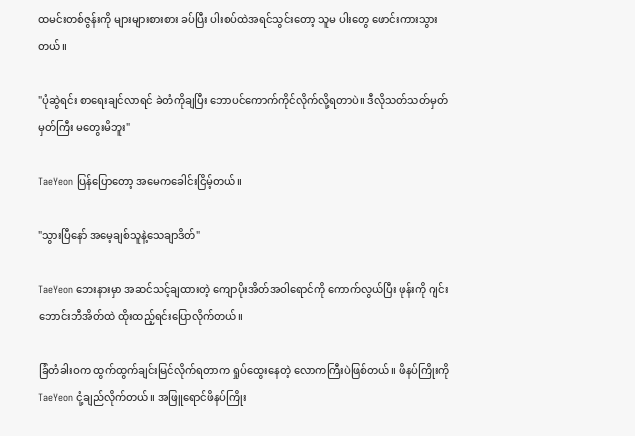ထမင်းတစ်ဇွန်းကို များများစားစား ခပ်ပြီး ပါးစပ်ထဲအရင်သွင်းတော့ သူမ ပါးတွေ ဖောင်းကားသွားတယ်။

"ပုံဆွဲရင်း စာရေးချင်လာရင် ခဲတံကိုချပြီး ဘောပင်ကောက်ကိုင်လိုက်လို့ရတာပဲ။ ဒီလိုသတ်သတ်မှတ်မှတ်ကြီး မတွေးမိဘူး"

TaeYeon ပြန်ပြောတော့ အမေကခေါင်းငြိမ့်တယ်။

"သွားပြီနော် အမေ့ချစ်သူနဲ့သေချာဒိတ်"

TaeYeon ဘေးနားမှာ အဆင်သင့်ချထားတဲ့ ကျောပိုးအိတ်အဝါရောင်ကို ကောက်လွယ်ပြီး ဖုန်းကို ဂျင်းဘောင်းဘီအိတ်ထဲ ထိုးထည့်ရင်းပြောလိုက်တယ်။

ခြံတံခါးဝက ထွက်ထွက်ချင်းမြင်လိုက်ရတာက ရှုပ်ထွေးနေတဲ့ လောကကြီးပဲဖြစ်တယ်။ ဖိနပ်ကြိုးကို TaeYeon ငုံ့ချည်လိုက်တယ်။ အဖြူရောင်ဖိနပ်ကြိုး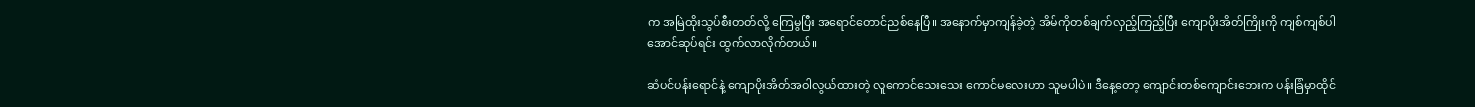က အမြဲထိုးသွပ်စီးတတ်လို့ ကြေမွပြီး အရောင်တောင်ညစ်နေပြီ။ အနောက်မှာကျန်ခဲ့တဲ့ အိမ်ကိုတစ်ချက်လှည့်ကြည့်ပြီး ကျောပိုးအိတ်ကြိုးကို ကျစ်ကျစ်ပါအောင်ဆုပ်ရင်း ထွက်လာလိုက်တယ်။

ဆံပင်ပန်းရောင်နဲ့ ကျောပိုးအိတ်အဝါလွယ်ထားတဲ့ လူကောင်သေးသေး ကောင်မလေးဟာ သူမပါပဲ။ ဒီနေ့တော့ ကျောင်းတစ်ကျောင်းဘေးက ပန်းခြံမှာထိုင်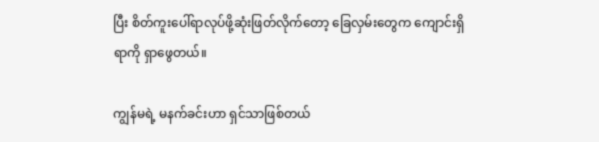ပြီး စိတ်ကူးပေါ်ရာလုပ်ဖို့ဆုံးဖြတ်လိုက်တော့ ခြေလှမ်းတွေက ကျောင်းရှိရာကို ရှာဖွေတယ်။

ကျွန်မရဲ့ မနက်ခင်းဟာ ရှင်သာဖြစ်တယ်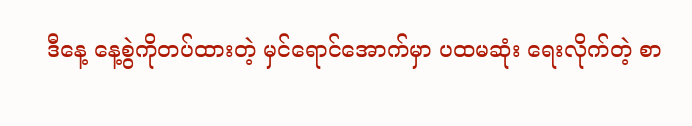ဒီနေ့ နေ့စွဲကိုတပ်ထားတဲ့ မှင်ရောင်အောက်မှာ ပထမဆုံး ရေးလိုက်တဲ့ စာ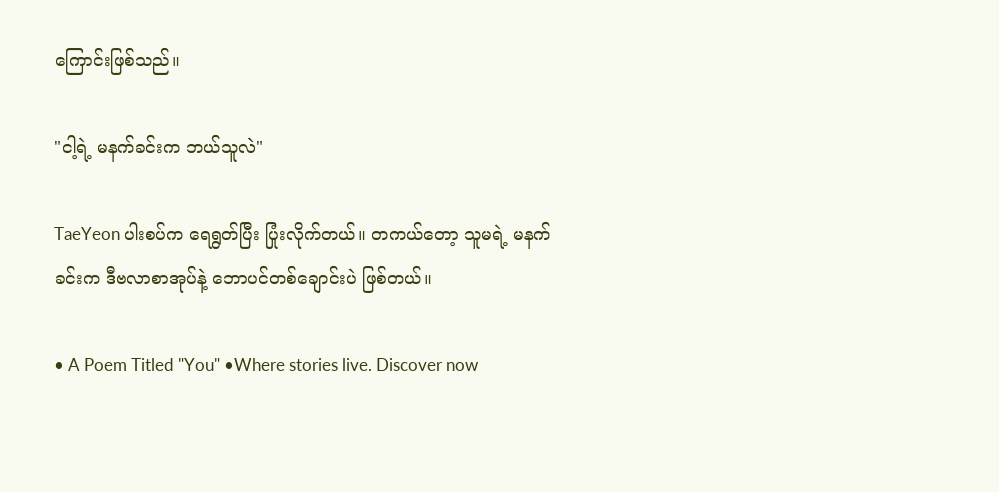ကြောင်းဖြစ်သည်။

"ငါ့ရဲ့ မနက်ခင်းက ဘယ်သူလဲ"

TaeYeon ပါးစပ်က ရေရွတ်ပြီး ပြုံးလိုက်တယ်။ တကယ်တော့ သူမရဲ့ မနက်ခင်းက ဒီဗလာစာအုပ်နဲ့ ဘောပင်တစ်ချောင်းပဲ ဖြစ်တယ်။

• A Poem Titled "You" •Where stories live. Discover now